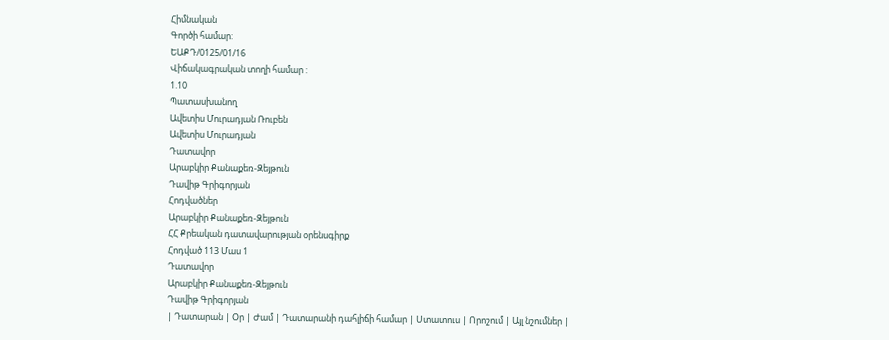Հիմնական
Գործի համար:
ԵԱՔԴ/0125/01/16
Վիճակագրական տողի համար :
1.10
Պատասխանող
Ավետիս Մուրադյան Ռուբեն
Ավետիս Մուրադյան
Դատավոր
Արաբկիր Քանաքեռ-Զեյթուն
Դավիթ Գրիգորյան
Հոդվածներ
Արաբկիր Քանաքեռ-Զեյթուն
ՀՀ Քրեական դատավարության օրենսգիրք
Հոդված 113 Մաս 1
Դատավոր
Արաբկիր Քանաքեռ-Զեյթուն
Դավիթ Գրիգորյան
| Դատարան | Օր | Ժամ | Դատարանի դահլիճի համար | Ստատուս | Որոշում | Այլ նշումներ |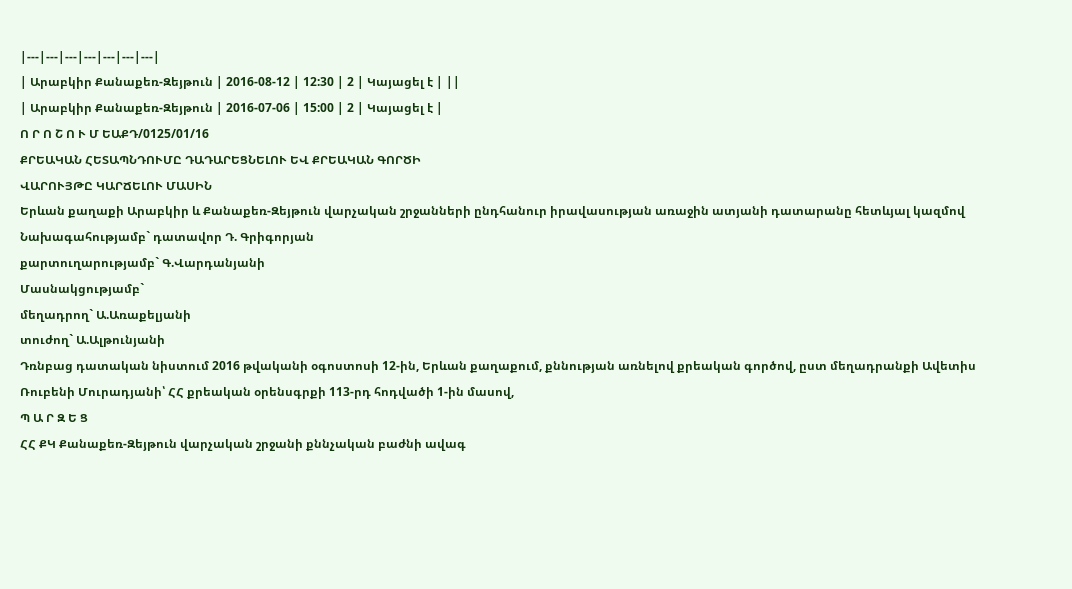|---|---|---|---|---|---|---|
| Արաբկիր Քանաքեռ-Զեյթուն | 2016-08-12 | 12:30 | 2 | Կայացել է | ||
| Արաբկիր Քանաքեռ-Զեյթուն | 2016-07-06 | 15:00 | 2 | Կայացել է |
Ո Ր Ո Շ Ո Ւ Մ ԵԱՔԴ/0125/01/16
ՔՐԵԱԿԱՆ ՀԵՏԱՊՆԴՈՒՄԸ ԴԱԴԱՐԵՑՆԵԼՈՒ ԵՎ ՔՐԵԱԿԱՆ ԳՈՐԾԻ
ՎԱՐՈՒՅԹԸ ԿԱՐՃԵԼՈՒ ՄԱՍԻՆ
Երևան քաղաքի Արաբկիր և Քանաքեռ-Զեյթուն վարչական շրջանների ընդհանուր իրավասության առաջին ատյանի դատարանը հետևյալ կազմով
Նախագահությամբ` դատավոր Դ. Գրիգորյան
քարտուղարությամբ` Գ.Վարդանյանի
Մասնակցությամբ`
մեղադրող` Ա.Առաքելյանի
տուժող` Ա.Ալթունյանի
Դռնբաց դատական նիստում 2016 թվականի օգոստոսի 12-ին, Երևան քաղաքում, քննության առնելով քրեական գործով, ըստ մեղադրանքի Ավետիս Ռուբենի Մուրադյանի՝ ՀՀ քրեական օրենսգրքի 113-րդ հոդվածի 1-ին մասով,
Պ Ա Ր Զ Ե Ց
ՀՀ ՔԿ Քանաքեռ-Զեյթուն վարչական շրջանի քննչական բաժնի ավագ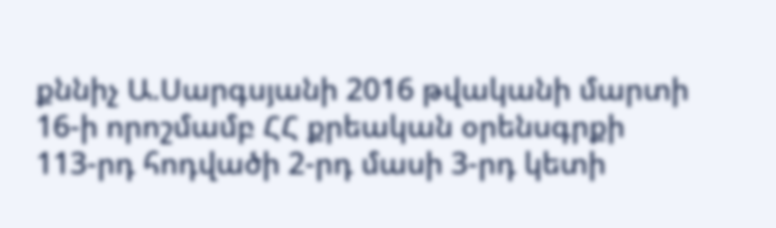քննիչ Ա.Սարգսյանի 2016 թվականի մարտի 16-ի որոշմամբ ՀՀ քրեական օրենսգրքի 113-րդ հոդվածի 2-րդ մասի 3-րդ կետի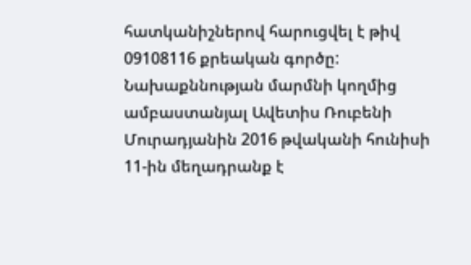հատկանիշներով հարուցվել է թիվ 09108116 քրեական գործը:
Նախաքննության մարմնի կողմից ամբաստանյալ Ավետիս Ռուբենի Մուրադյանին 2016 թվականի հունիսի 11-ին մեղադրանք է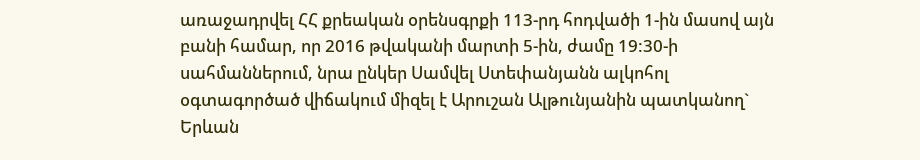առաջադրվել ՀՀ քրեական օրենսգրքի 113-րդ հոդվածի 1-ին մասով այն բանի համար, որ 2016 թվականի մարտի 5-ին, ժամը 19:30-ի սահմաններում, նրա ընկեր Սամվել Ստեփանյանն ալկոհոլ օգտագործած վիճակում միզել է Արուշան Ալթունյանին պատկանող` Երևան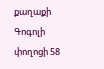քաղաքի Գոգոլի փողոցի 58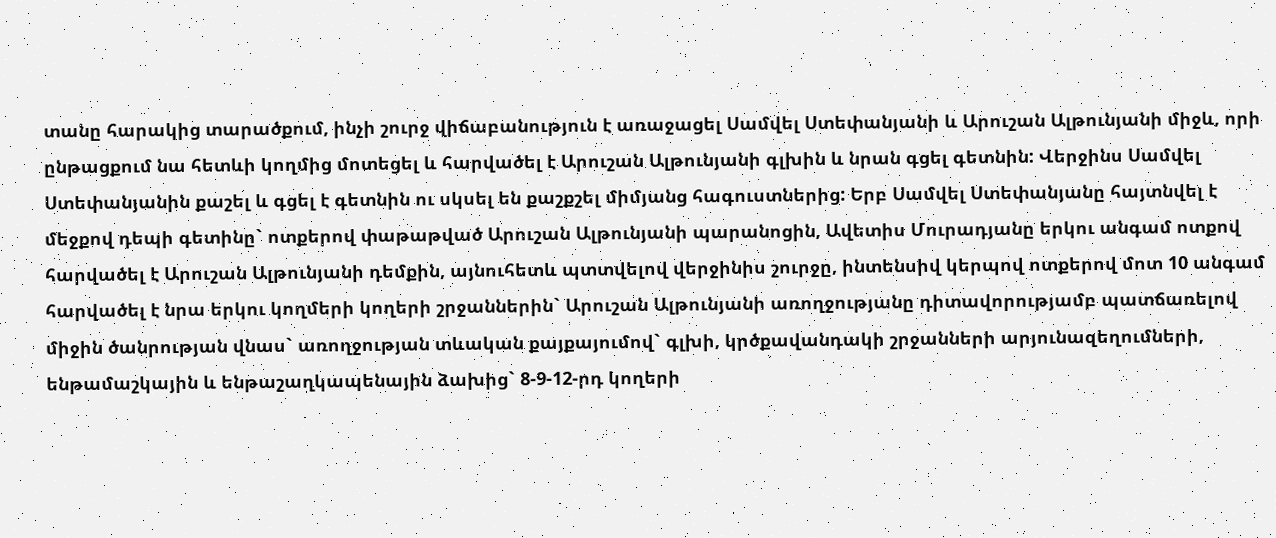տանը հարակից տարածքում, ինչի շուրջ վիճաբանություն է առաջացել Սամվել Ստեփանյանի և Արուշան Ալթունյանի միջև, որի ընթացքում նա հետևի կողմից մոտեցել և հարվածել է Արուշան Ալթունյանի գլխին և նրան գցել գետնին: Վերջինս Սամվել Ստեփանյանին քաշել և գցել է գետնին ու սկսել են քաշքշել միմյանց հագուստներից: Երբ Սամվել Ստեփանյանը հայտնվել է մեջքով դեպի գետինը` ոտքերով փաթաթված Արուշան Ալթունյանի պարանոցին, Ավետիս Մուրադյանը երկու անգամ ոտքով հարվածել է Արուշան Ալթունյանի դեմքին, այնուհետև պտտվելով վերջինիս շուրջը, ինտենսիվ կերպով ոտքերով մոտ 10 անգամ հարվածել է նրա երկու կողմերի կողերի շրջաններին` Արուշան Ալթունյանի առողջությանը դիտավորությամբ պատճառելով միջին ծանրության վնաս` առողջության տևական քայքայումով` գլխի, կրծքավանդակի շրջանների արյունազեղումների, ենթամաշկային և ենթաշաղկապենային ձախից` 8-9-12-րդ կողերի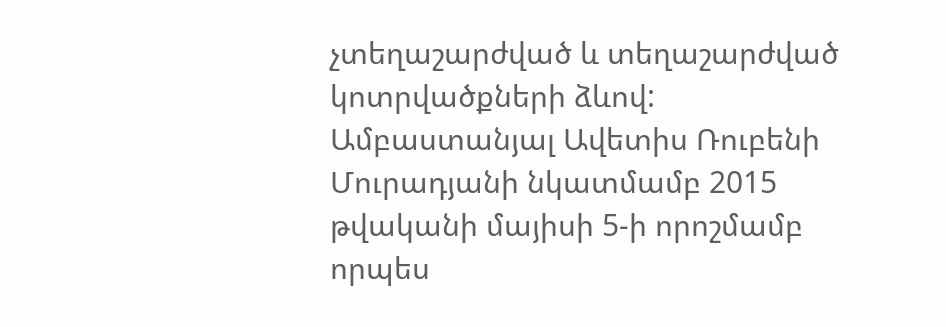չտեղաշարժված և տեղաշարժված կոտրվածքների ձևով:
Ամբաստանյալ Ավետիս Ռուբենի Մուրադյանի նկատմամբ 2015 թվականի մայիսի 5-ի որոշմամբ որպես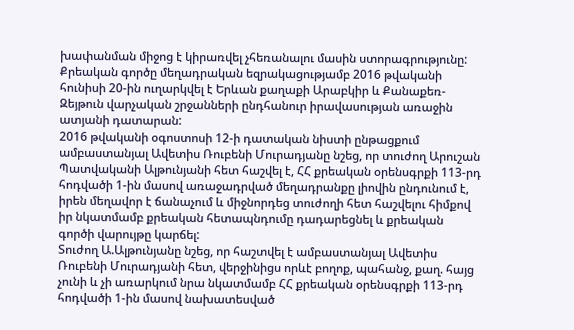խափանման միջոց է կիրառվել չհեռանալու մասին ստորագրությունը:
Քրեական գործը մեղադրական եզրակացությամբ 2016 թվականի հունիսի 20-ին ուղարկվել է Երևան քաղաքի Արաբկիր և Քանաքեռ-Զեյթուն վարչական շրջանների ընդհանուր իրավասության առաջին ատյանի դատարան:
2016 թվականի օգոստոսի 12-ի դատական նիստի ընթացքում ամբաստանյալ Ավետիս Ռուբենի Մուրադյանը նշեց, որ տուժող Արուշան Պատվականի Ալթունյանի հետ հաշվել է, ՀՀ քրեական օրենսգրքի 113-րդ հոդվածի 1-ին մասով առաջադրված մեղադրանքը լիովին ընդունում է, իրեն մեղավոր է ճանաչում և միջնորդեց տուժողի հետ հաշվելու հիմքով իր նկատմամբ քրեական հետապնդումը դադարեցնել և քրեական գործի վարույթը կարճել:
Տուժող Ա.Ալթունյանը նշեց, որ հաշտվել է ամբաստանյալ Ավետիս Ռուբենի Մուրադյանի հետ, վերջինիցս որևէ բողոք, պահանջ, քաղ. հայց չունի և չի առարկում նրա նկատմամբ ՀՀ քրեական օրենսգրքի 113-րդ հոդվածի 1-ին մասով նախատեսված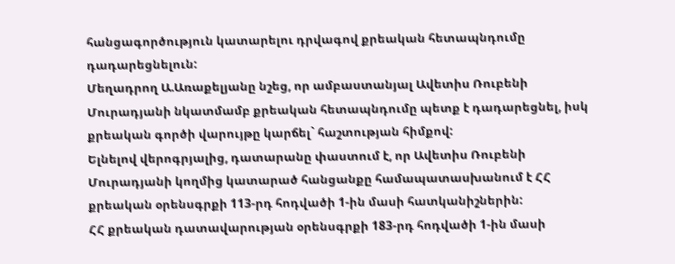հանցագործություն կատարելու դրվագով քրեական հետապնդումը դադարեցնելուն:
Մեղադրող Ա.Առաքելյանը նշեց, որ ամբաստանյալ Ավետիս Ռուբենի Մուրադյանի նկատմամբ քրեական հետապնդումը պետք է դադարեցնել, իսկ քրեական գործի վարույթը կարճել` հաշտության հիմքով:
Ելնելով վերոգրյալից, դատարանը փաստում է, որ Ավետիս Ռուբենի Մուրադյանի կողմից կատարած հանցանքը համապատասխանում է ՀՀ քրեական օրենսգրքի 113-րդ հոդվածի 1-ին մասի հատկանիշներին:
ՀՀ քրեական դատավարության օրենսգրքի 183-րդ հոդվածի 1-ին մասի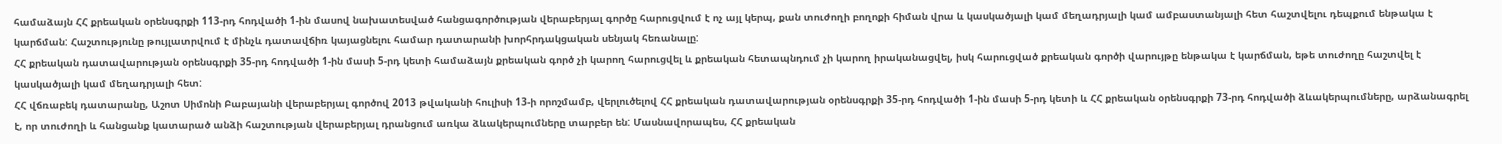համաձայն ՀՀ քրեական օրենսգրքի 113-րդ հոդվածի 1-ին մասով նախատեսված հանցագործության վերաբերյալ գործը հարուցվում է ոչ այլ կերպ, քան տուժողի բողոքի հիման վրա և կասկածյալի կամ մեղադրյալի կամ ամբաստանյալի հետ հաշտվելու դեպքում ենթակա է կարճման: Հաշտությունը թույլատրվում է մինչև դատավճիռ կայացնելու համար դատարանի խորհրդակցական սենյակ հեռանալը:
ՀՀ քրեական դատավարության օրենսգրքի 35-րդ հոդվածի 1-ին մասի 5-րդ կետի համաձայն քրեական գործ չի կարող հարուցվել և քրեական հետապնդում չի կարող իրականացվել, իսկ հարուցված քրեական գործի վարույթը ենթակա է կարճման, եթե տուժողը հաշտվել է կասկածյալի կամ մեղադրյալի հետ:
ՀՀ վճռաբեկ դատարանը, Աշոտ Սիմոնի Բաբայանի վերաբերյալ գործով 2013 թվականի հուլիսի 13-ի որոշմամբ, վերլուծելով ՀՀ քրեական դատավարության օրենսգրքի 35-րդ հոդվածի 1-ին մասի 5-րդ կետի և ՀՀ քրեական օրենսգրքի 73-րդ հոդվածի ձևակերպումները, արձանագրել է, որ տուժողի և հանցանք կատարած անձի հաշտության վերաբերյալ դրանցում առկա ձևակերպումները տարբեր են: Մասնավորապես, ՀՀ քրեական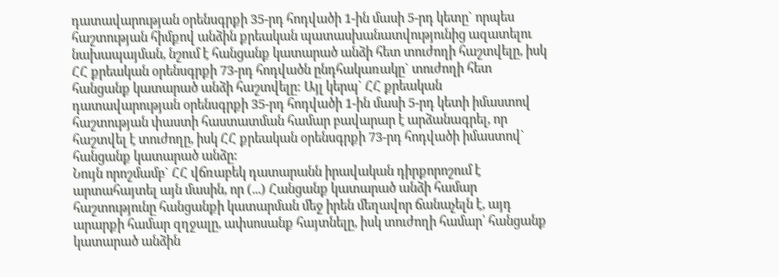դատավարության օրենսգրքի 35-րդ հոդվածի 1-ին մասի 5-րդ կետը` որպես հաշտության հիմքով անձին քրեական պատասխանատվությունից ազատելու նախապայման, նշում է հանցանք կատարած անձի հետ տուժողի հաշտվելը, իսկ ՀՀ քրեական օրենսգրքի 73-րդ հոդվածն ընդհակառակը` տուժողի հետ հանցանք կատարած անձի հաշտվելը: Այլ կերպ` ՀՀ քրեական դատավարության օրենսգրքի 35-րդ հոդվածի 1-ին մասի 5-րդ կետի իմաստով հաշտության փաստի հաստատման համար բավարար է արձանագրել, որ հաշտվել է տուժողը, իսկ ՀՀ քրեական օրենսգրքի 73-րդ հոդվածի իմաստով` հանցանք կատարած անձը:
Նույն որոշմամբ` ՀՀ վճռաբեկ դատարանն իրավական դիրքորոշում է արտահայտել այն մասին, որ (...) Հանցանք կատարած անձի համար հաշտությունը հանցանքի կատարման մեջ իրեն մեղավոր ճանաչելն է, այդ արարքի համար զղջալը, ափսոսանք հայտնելը, իսկ տուժողի համար՝ հանցանք կատարած անձին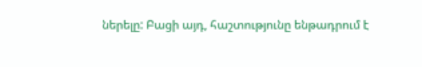ներելը: Բացի այդ, հաշտությունը ենթադրում է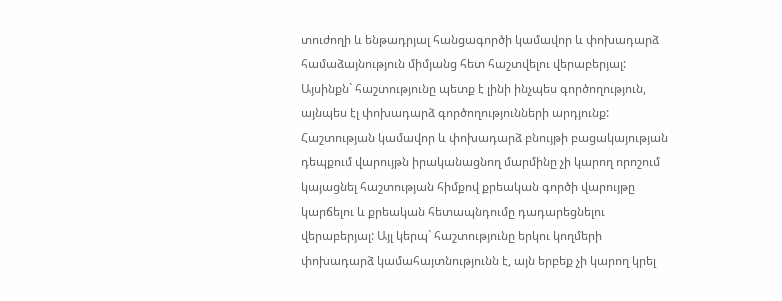տուժողի և ենթադրյալ հանցագործի կամավոր և փոխադարձ համաձայնություն միմյանց հետ հաշտվելու վերաբերյալ: Այսինքն` հաշտությունը պետք է լինի ինչպես գործողություն, այնպես էլ փոխադարձ գործողությունների արդյունք: Հաշտության կամավոր և փոխադարձ բնույթի բացակայության դեպքում վարույթն իրականացնող մարմինը չի կարող որոշում կայացնել հաշտության հիմքով քրեական գործի վարույթը կարճելու և քրեական հետապնդումը դադարեցնելու վերաբերյալ: Այլ կերպ` հաշտությունը երկու կողմերի փոխադարձ կամահայտնությունն է, այն երբեք չի կարող կրել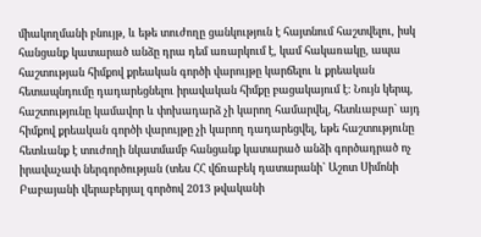միակողմանի բնույթ, և եթե տուժողը ցանկություն է հայտնում հաշտվելու, իսկ հանցանք կատարած անձը դրա դեմ առարկում է, կամ հակառակը, ապա հաշտության հիմքով քրեական գործի վարույթը կարճելու և քրեական հետապնդումը դադարեցնելու իրավական հիմքը բացակայում է: Նույն կերպ, հաշտությունը կամավոր և փոխադարձ չի կարող համարվել, հետևաբար` այդ հիմքով քրեական գործի վարույթը չի կարող դադարեցվել, եթե հաշտությունը հետևանք է տուժողի նկատմամբ հանցանք կատարած անձի գործադրած ոչ իրավաչափ ներգործության (տես ՀՀ վճռաբեկ դատարանի` Աշոտ Սիմոնի Բաբայանի վերաբերյալ գործով 2013 թվականի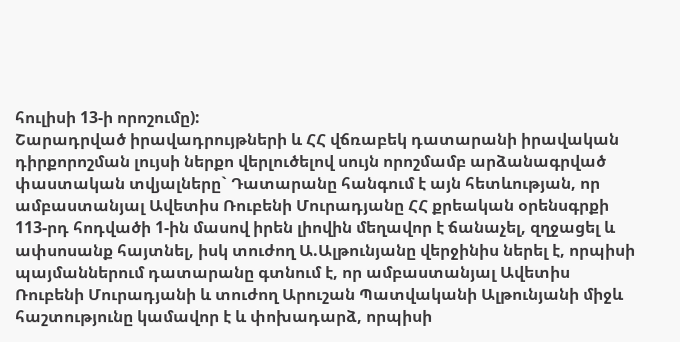հուլիսի 13-ի որոշումը):
Շարադրված իրավադրույթների և ՀՀ վճռաբեկ դատարանի իրավական դիրքորոշման լույսի ներքո վերլուծելով սույն որոշմամբ արձանագրված փաստական տվյալները` Դատարանը հանգում է այն հետևության, որ ամբաստանյալ Ավետիս Ռուբենի Մուրադյանը ՀՀ քրեական օրենսգրքի 113-րդ հոդվածի 1-ին մասով իրեն լիովին մեղավոր է ճանաչել, զղջացել և ափսոսանք հայտնել, իսկ տուժող Ա.Ալթունյանը վերջինիս ներել է, որպիսի պայմաններում դատարանը գտնում է, որ ամբաստանյալ Ավետիս Ռուբենի Մուրադյանի և տուժող Արուշան Պատվականի Ալթունյանի միջև հաշտությունը կամավոր է և փոխադարձ, որպիսի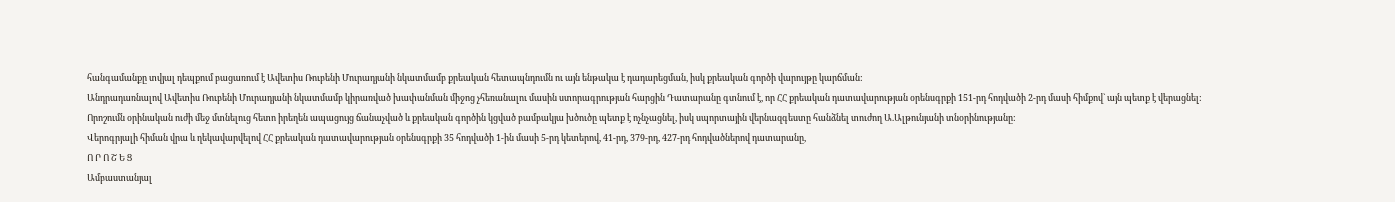հանգամանքը տվյալ դեպքում բացառում է Ավետիս Ռուբենի Մուրադյանի նկատմամբ քրեական հետապնդումն ու այն ենթակա է դադարեցման, իսկ քրեական գործի վարույթը կարճման:
Անդրադառնալով Ավետիս Ռուբենի Մուրադյանի նկատմամբ կիրառված խափանման միջոց չհեռանալու մասին ստորագրության հարցին Դատարանը գտնում է, որ ՀՀ քրեական դատավարության օրենսգրքի 151-րդ հոդվածի 2-րդ մասի հիմքով` այն պետք է վերացնել:
Որոշումն օրինական ուժի մեջ մտնելուց հետո իրեղեն ապացույց ճանաչված և քրեական գործին կցված բամբակյա խծուծը պետք է ոչնչացնել, իսկ սպորտային վերնազգեստը հանձնել տուժող Ա.Ալթունյանի տնօրինությանը:
Վերոգրյալի հիման վրա և ղեկավարվելով ՀՀ քրեական դատավարության օրենսգրքի 35 հոդվածի 1-ին մասի 5-րդ կետերով, 41-րդ, 379-րդ, 427-րդ հոդվածներով դատարանը,
Ո Ր Ո Շ Ե Ց
Ամբաստանյալ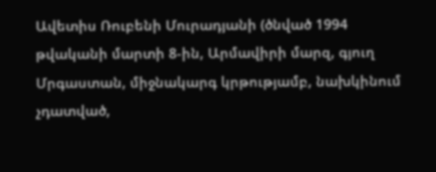Ավետիս Ռուբենի Մուրադյանի (ծնված 1994 թվականի մարտի 8-ին, Արմավիրի մարզ, գյուղ Մրգաստան, միջնակարգ կրթությամբ, նախկինում չդատված,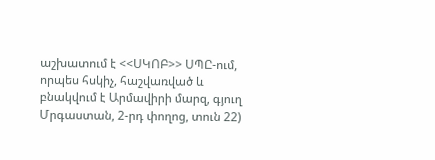աշխատում է <<ՍԿՈԲ>> ՍՊԸ-ում, որպես հսկիչ, հաշվառված և բնակվում է Արմավիրի մարզ, գյուղ Մրգաստան, 2-րդ փողոց, տուն 22)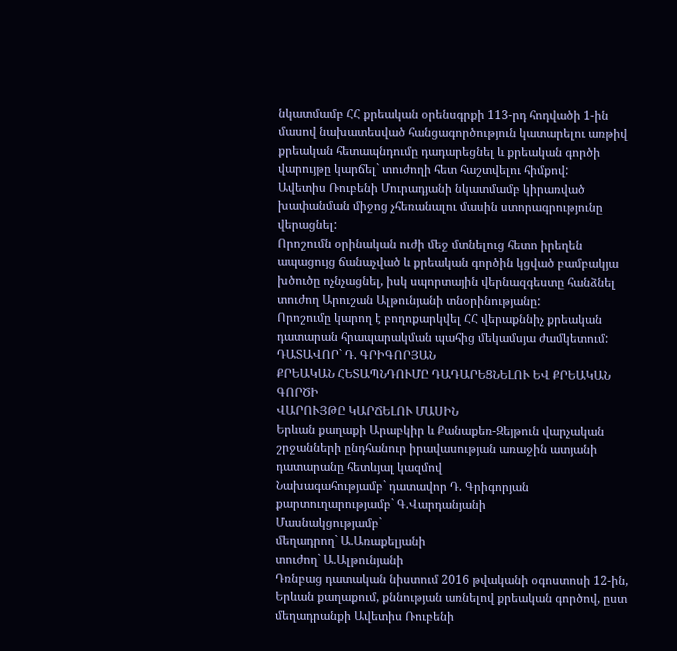նկատմամբ ՀՀ քրեական օրենսգրքի 113-րդ հոդվածի 1-ին մասով նախատեսված հանցագործություն կատարելու առթիվ քրեական հետապնդումը դադարեցնել և քրեական գործի վարույթը կարճել` տուժողի հետ հաշտվելու հիմքով:
Ավետիս Ռուբենի Մուրադյանի նկատմամբ կիրառված խափանման միջոց չհեռանալու մասին ստորագրությունը վերացնել:
Որոշումն օրինական ուժի մեջ մտնելուց հետո իրեղեն ապացույց ճանաչված և քրեական գործին կցված բամբակյա խծուծը ոչնչացնել, իսկ սպորտային վերնազգեստը հանձնել տուժող Արուշան Ալթունյանի տնօրինությանը:
Որոշումը կարող է բողոքարկվել ՀՀ վերաքննիչ քրեական դատարան հրապարակման պահից մեկամսյա ժամկետում:
ԴԱՏԱՎՈՐ` Դ. ԳՐԻԳՈՐՅԱՆ
ՔՐԵԱԿԱՆ ՀԵՏԱՊՆԴՈՒՄԸ ԴԱԴԱՐԵՑՆԵԼՈՒ ԵՎ ՔՐԵԱԿԱՆ ԳՈՐԾԻ
ՎԱՐՈՒՅԹԸ ԿԱՐՃԵԼՈՒ ՄԱՍԻՆ
Երևան քաղաքի Արաբկիր և Քանաքեռ-Զեյթուն վարչական շրջանների ընդհանուր իրավասության առաջին ատյանի դատարանը հետևյալ կազմով
Նախագահությամբ` դատավոր Դ. Գրիգորյան
քարտուղարությամբ` Գ.Վարդանյանի
Մասնակցությամբ`
մեղադրող` Ա.Առաքելյանի
տուժող` Ա.Ալթունյանի
Դռնբաց դատական նիստում 2016 թվականի օգոստոսի 12-ին, Երևան քաղաքում, քննության առնելով քրեական գործով, ըստ մեղադրանքի Ավետիս Ռուբենի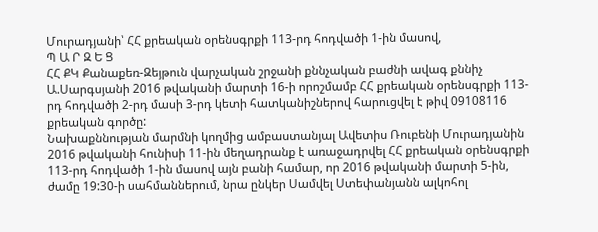Մուրադյանի՝ ՀՀ քրեական օրենսգրքի 113-րդ հոդվածի 1-ին մասով,
Պ Ա Ր Զ Ե Ց
ՀՀ ՔԿ Քանաքեռ-Զեյթուն վարչական շրջանի քննչական բաժնի ավագ քննիչ Ա.Սարգսյանի 2016 թվականի մարտի 16-ի որոշմամբ ՀՀ քրեական օրենսգրքի 113-րդ հոդվածի 2-րդ մասի 3-րդ կետի հատկանիշներով հարուցվել է թիվ 09108116 քրեական գործը:
Նախաքննության մարմնի կողմից ամբաստանյալ Ավետիս Ռուբենի Մուրադյանին 2016 թվականի հունիսի 11-ին մեղադրանք է առաջադրվել ՀՀ քրեական օրենսգրքի 113-րդ հոդվածի 1-ին մասով այն բանի համար, որ 2016 թվականի մարտի 5-ին, ժամը 19:30-ի սահմաններում, նրա ընկեր Սամվել Ստեփանյանն ալկոհոլ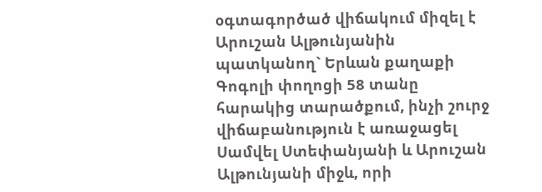օգտագործած վիճակում միզել է Արուշան Ալթունյանին պատկանող` Երևան քաղաքի Գոգոլի փողոցի 58 տանը հարակից տարածքում, ինչի շուրջ վիճաբանություն է առաջացել Սամվել Ստեփանյանի և Արուշան Ալթունյանի միջև, որի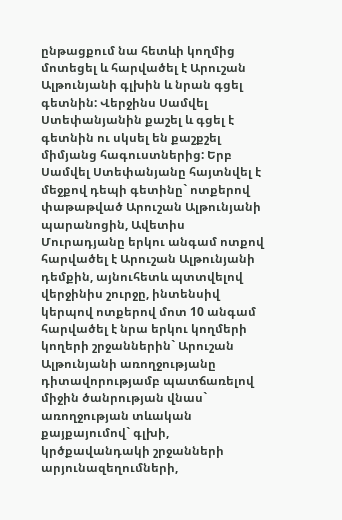ընթացքում նա հետևի կողմից մոտեցել և հարվածել է Արուշան Ալթունյանի գլխին և նրան գցել գետնին: Վերջինս Սամվել Ստեփանյանին քաշել և գցել է գետնին ու սկսել են քաշքշել միմյանց հագուստներից: Երբ Սամվել Ստեփանյանը հայտնվել է մեջքով դեպի գետինը` ոտքերով փաթաթված Արուշան Ալթունյանի պարանոցին, Ավետիս Մուրադյանը երկու անգամ ոտքով հարվածել է Արուշան Ալթունյանի դեմքին, այնուհետև պտտվելով վերջինիս շուրջը, ինտենսիվ կերպով ոտքերով մոտ 10 անգամ հարվածել է նրա երկու կողմերի կողերի շրջաններին` Արուշան Ալթունյանի առողջությանը դիտավորությամբ պատճառելով միջին ծանրության վնաս` առողջության տևական քայքայումով` գլխի, կրծքավանդակի շրջանների արյունազեղումների,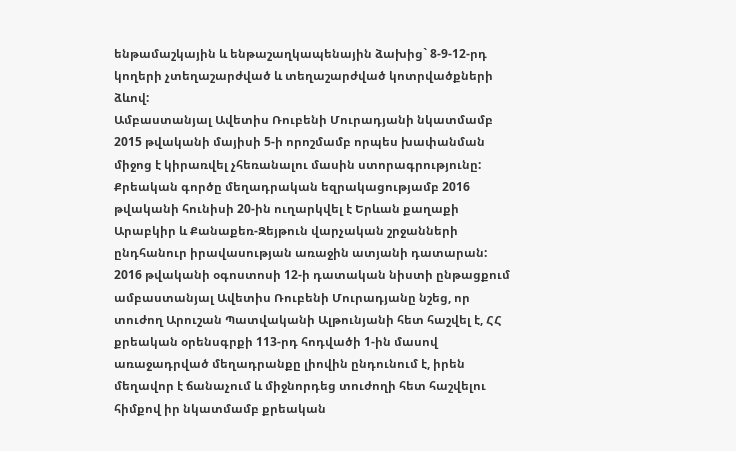ենթամաշկային և ենթաշաղկապենային ձախից` 8-9-12-րդ կողերի չտեղաշարժված և տեղաշարժված կոտրվածքների ձևով:
Ամբաստանյալ Ավետիս Ռուբենի Մուրադյանի նկատմամբ 2015 թվականի մայիսի 5-ի որոշմամբ որպես խափանման միջոց է կիրառվել չհեռանալու մասին ստորագրությունը:
Քրեական գործը մեղադրական եզրակացությամբ 2016 թվականի հունիսի 20-ին ուղարկվել է Երևան քաղաքի Արաբկիր և Քանաքեռ-Զեյթուն վարչական շրջանների ընդհանուր իրավասության առաջին ատյանի դատարան:
2016 թվականի օգոստոսի 12-ի դատական նիստի ընթացքում ամբաստանյալ Ավետիս Ռուբենի Մուրադյանը նշեց, որ տուժող Արուշան Պատվականի Ալթունյանի հետ հաշվել է, ՀՀ քրեական օրենսգրքի 113-րդ հոդվածի 1-ին մասով առաջադրված մեղադրանքը լիովին ընդունում է, իրեն մեղավոր է ճանաչում և միջնորդեց տուժողի հետ հաշվելու հիմքով իր նկատմամբ քրեական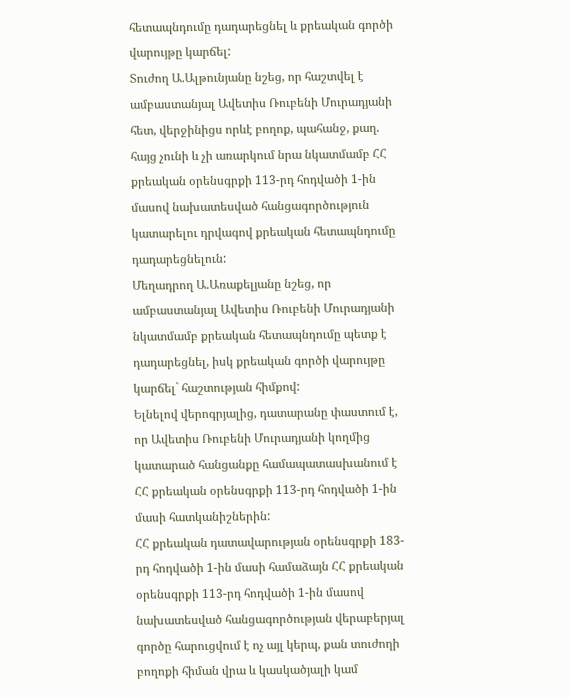հետապնդումը դադարեցնել և քրեական գործի վարույթը կարճել:
Տուժող Ա.Ալթունյանը նշեց, որ հաշտվել է ամբաստանյալ Ավետիս Ռուբենի Մուրադյանի հետ, վերջինիցս որևէ բողոք, պահանջ, քաղ. հայց չունի և չի առարկում նրա նկատմամբ ՀՀ քրեական օրենսգրքի 113-րդ հոդվածի 1-ին մասով նախատեսված հանցագործություն կատարելու դրվագով քրեական հետապնդումը դադարեցնելուն:
Մեղադրող Ա.Առաքելյանը նշեց, որ ամբաստանյալ Ավետիս Ռուբենի Մուրադյանի նկատմամբ քրեական հետապնդումը պետք է դադարեցնել, իսկ քրեական գործի վարույթը կարճել` հաշտության հիմքով:
Ելնելով վերոգրյալից, դատարանը փաստում է, որ Ավետիս Ռուբենի Մուրադյանի կողմից կատարած հանցանքը համապատասխանում է ՀՀ քրեական օրենսգրքի 113-րդ հոդվածի 1-ին մասի հատկանիշներին:
ՀՀ քրեական դատավարության օրենսգրքի 183-րդ հոդվածի 1-ին մասի համաձայն ՀՀ քրեական օրենսգրքի 113-րդ հոդվածի 1-ին մասով նախատեսված հանցագործության վերաբերյալ գործը հարուցվում է ոչ այլ կերպ, քան տուժողի բողոքի հիման վրա և կասկածյալի կամ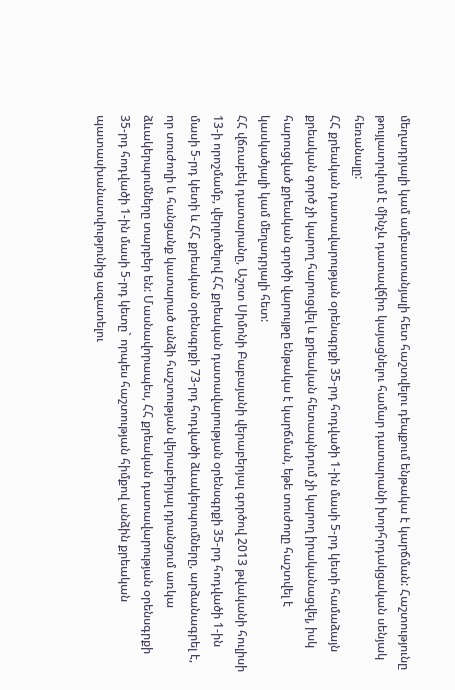մեղադրյալի կամ ամբաստանյալի հետ հաշտվելու դեպքում ենթակա է կարճման: Հաշտությունը թույլատրվում է մինչև դատավճիռ կայացնելու համար դատարանի խորհրդակցական սենյակ հեռանալը:
ՀՀ քրեական դատավարության օրենսգրքի 35-րդ հոդվածի 1-ին մասի 5-րդ կետի համաձայն քրեական գործ չի կարող հարուցվել և քրեական հետապնդում չի կարող իրականացվել, իսկ հարուցված քրեական գործի վարույթը ենթակա է կարճման, եթե տուժողը հաշտվել է կասկածյալի կամ մեղադրյալի հետ:
ՀՀ վճռաբեկ դատարանը, Աշոտ Սիմոնի Բաբայանի վերաբերյալ գործով 2013 թվականի հուլիսի 13-ի որոշմամբ, վերլուծելով ՀՀ քրեական դատավարության օրենսգրքի 35-րդ հոդվածի 1-ին մասի 5-րդ կետի և ՀՀ քրեական օրենսգրքի 73-րդ հոդվածի ձևակերպումները, արձանագրել է, որ տուժողի և հանցանք կատարած անձի հաշտության վերաբերյալ դրանցում առկա ձևակերպումները տարբեր են: Մասնավորապես, ՀՀ քրեական դատավարության օրենսգրքի 35-րդ հոդվածի 1-ին մասի 5-րդ կետը` որպես հաշտության հիմքով անձին քրեական պատասխանատվությունից ազատելու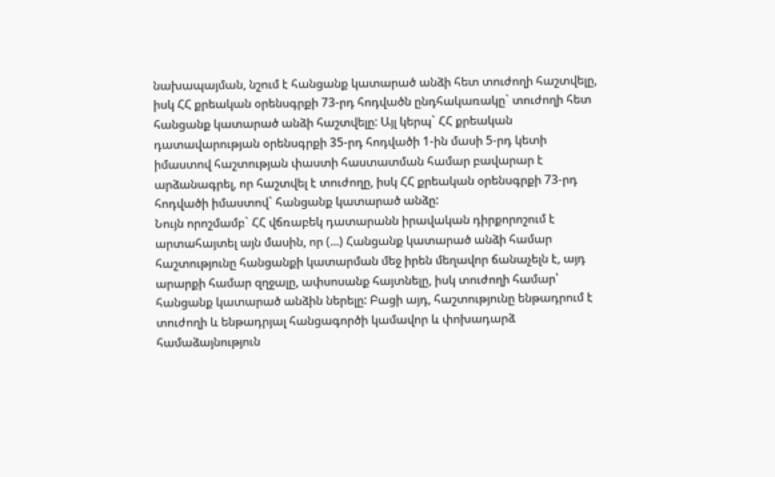նախապայման, նշում է հանցանք կատարած անձի հետ տուժողի հաշտվելը, իսկ ՀՀ քրեական օրենսգրքի 73-րդ հոդվածն ընդհակառակը` տուժողի հետ հանցանք կատարած անձի հաշտվելը: Այլ կերպ` ՀՀ քրեական դատավարության օրենսգրքի 35-րդ հոդվածի 1-ին մասի 5-րդ կետի իմաստով հաշտության փաստի հաստատման համար բավարար է արձանագրել, որ հաշտվել է տուժողը, իսկ ՀՀ քրեական օրենսգրքի 73-րդ հոդվածի իմաստով` հանցանք կատարած անձը:
Նույն որոշմամբ` ՀՀ վճռաբեկ դատարանն իրավական դիրքորոշում է արտահայտել այն մասին, որ (...) Հանցանք կատարած անձի համար հաշտությունը հանցանքի կատարման մեջ իրեն մեղավոր ճանաչելն է, այդ արարքի համար զղջալը, ափսոսանք հայտնելը, իսկ տուժողի համար՝ հանցանք կատարած անձին ներելը: Բացի այդ, հաշտությունը ենթադրում է տուժողի և ենթադրյալ հանցագործի կամավոր և փոխադարձ համաձայնություն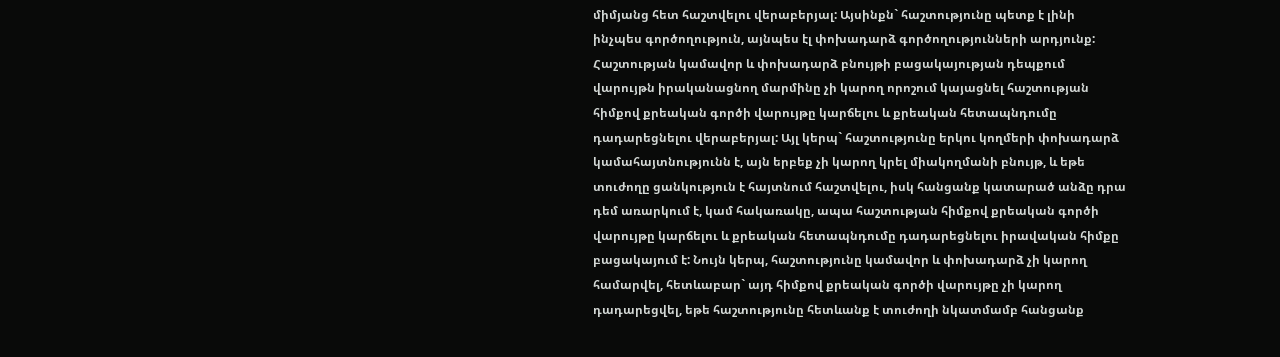միմյանց հետ հաշտվելու վերաբերյալ: Այսինքն` հաշտությունը պետք է լինի ինչպես գործողություն, այնպես էլ փոխադարձ գործողությունների արդյունք: Հաշտության կամավոր և փոխադարձ բնույթի բացակայության դեպքում վարույթն իրականացնող մարմինը չի կարող որոշում կայացնել հաշտության հիմքով քրեական գործի վարույթը կարճելու և քրեական հետապնդումը դադարեցնելու վերաբերյալ: Այլ կերպ` հաշտությունը երկու կողմերի փոխադարձ կամահայտնությունն է, այն երբեք չի կարող կրել միակողմանի բնույթ, և եթե տուժողը ցանկություն է հայտնում հաշտվելու, իսկ հանցանք կատարած անձը դրա դեմ առարկում է, կամ հակառակը, ապա հաշտության հիմքով քրեական գործի վարույթը կարճելու և քրեական հետապնդումը դադարեցնելու իրավական հիմքը բացակայում է: Նույն կերպ, հաշտությունը կամավոր և փոխադարձ չի կարող համարվել, հետևաբար` այդ հիմքով քրեական գործի վարույթը չի կարող դադարեցվել, եթե հաշտությունը հետևանք է տուժողի նկատմամբ հանցանք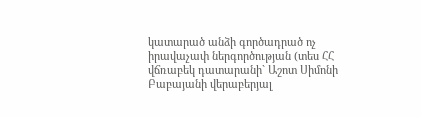կատարած անձի գործադրած ոչ իրավաչափ ներգործության (տես ՀՀ վճռաբեկ դատարանի` Աշոտ Սիմոնի Բաբայանի վերաբերյալ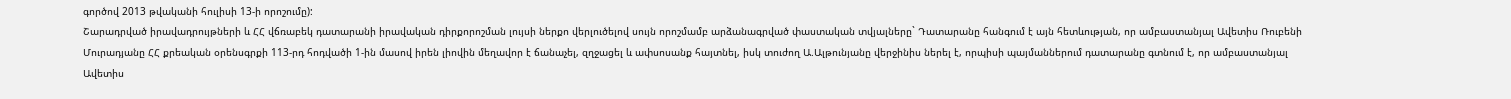գործով 2013 թվականի հուլիսի 13-ի որոշումը):
Շարադրված իրավադրույթների և ՀՀ վճռաբեկ դատարանի իրավական դիրքորոշման լույսի ներքո վերլուծելով սույն որոշմամբ արձանագրված փաստական տվյալները` Դատարանը հանգում է այն հետևության, որ ամբաստանյալ Ավետիս Ռուբենի Մուրադյանը ՀՀ քրեական օրենսգրքի 113-րդ հոդվածի 1-ին մասով իրեն լիովին մեղավոր է ճանաչել, զղջացել և ափսոսանք հայտնել, իսկ տուժող Ա.Ալթունյանը վերջինիս ներել է, որպիսի պայմաններում դատարանը գտնում է, որ ամբաստանյալ Ավետիս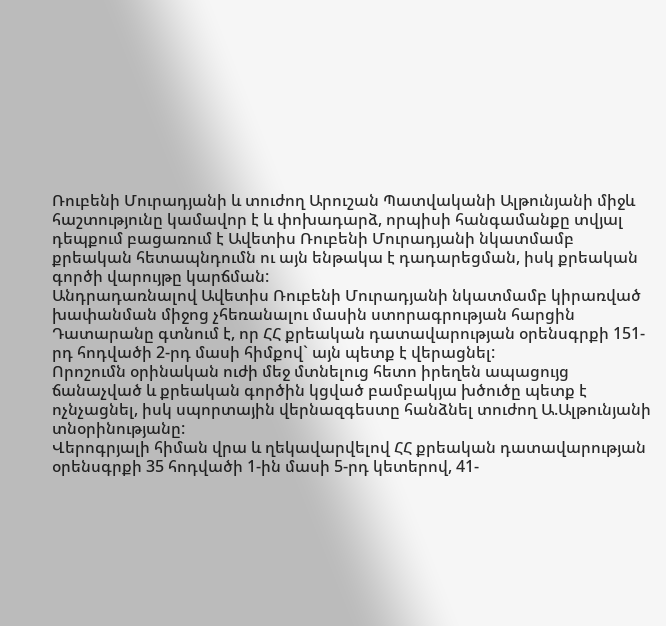Ռուբենի Մուրադյանի և տուժող Արուշան Պատվականի Ալթունյանի միջև հաշտությունը կամավոր է և փոխադարձ, որպիսի հանգամանքը տվյալ դեպքում բացառում է Ավետիս Ռուբենի Մուրադյանի նկատմամբ քրեական հետապնդումն ու այն ենթակա է դադարեցման, իսկ քրեական գործի վարույթը կարճման:
Անդրադառնալով Ավետիս Ռուբենի Մուրադյանի նկատմամբ կիրառված խափանման միջոց չհեռանալու մասին ստորագրության հարցին Դատարանը գտնում է, որ ՀՀ քրեական դատավարության օրենսգրքի 151-րդ հոդվածի 2-րդ մասի հիմքով` այն պետք է վերացնել:
Որոշումն օրինական ուժի մեջ մտնելուց հետո իրեղեն ապացույց ճանաչված և քրեական գործին կցված բամբակյա խծուծը պետք է ոչնչացնել, իսկ սպորտային վերնազգեստը հանձնել տուժող Ա.Ալթունյանի տնօրինությանը:
Վերոգրյալի հիման վրա և ղեկավարվելով ՀՀ քրեական դատավարության օրենսգրքի 35 հոդվածի 1-ին մասի 5-րդ կետերով, 41-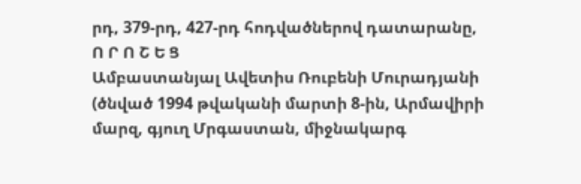րդ, 379-րդ, 427-րդ հոդվածներով դատարանը,
Ո Ր Ո Շ Ե Ց
Ամբաստանյալ Ավետիս Ռուբենի Մուրադյանի (ծնված 1994 թվականի մարտի 8-ին, Արմավիրի մարզ, գյուղ Մրգաստան, միջնակարգ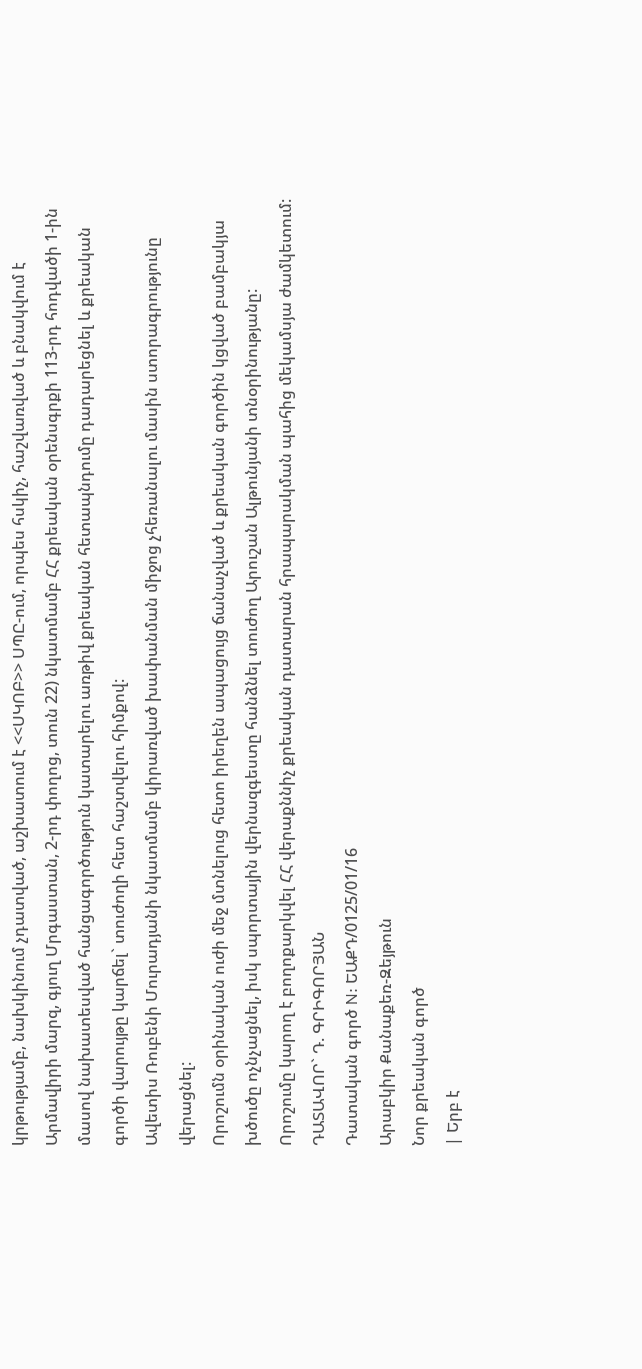կրթությամբ, նախկինում չդատված, աշխատում է <<ՍԿՈԲ>> ՍՊԸ-ում, որպես հսկիչ, հաշվառված և բնակվում է Արմավիրի մարզ, գյուղ Մրգաստան, 2-րդ փողոց, տուն 22) նկատմամբ ՀՀ քրեական օրենսգրքի 113-րդ հոդվածի 1-ին մասով նախատեսված հանցագործություն կատարելու առթիվ քրեական հետապնդումը դադարեցնել և քրեական գործի վարույթը կարճել` տուժողի հետ հաշտվելու հիմքով:
Ավետիս Ռուբենի Մուրադյանի նկատմամբ կիրառված խափանման միջոց չհեռանալու մասին ստորագրությունը վերացնել:
Որոշումն օրինական ուժի մեջ մտնելուց հետո իրեղեն ապացույց ճանաչված և քրեական գործին կցված բամբակյա խծուծը ոչնչացնել, իսկ սպորտային վերնազգեստը հանձնել տուժող Արուշան Ալթունյանի տնօրինությանը:
Որոշումը կարող է բողոքարկվել ՀՀ վերաքննիչ քրեական դատարան հրապարակման պահից մեկամսյա ժամկետում:
ԴԱՏԱՎՈՐ` Դ. ԳՐԻԳՈՐՅԱՆ
Դատական գործ N: ԵԱՔԴ/0125/01/16
Արաբկիր Քանաքեռ-Զեյթուն
Նոր քրեական գործ
| Երբ է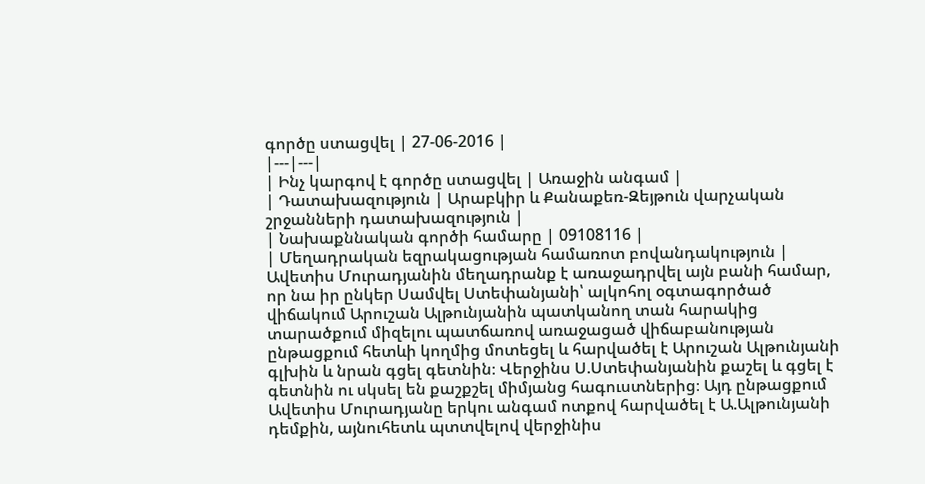գործը ստացվել | 27-06-2016 |
|---|---|
| Ինչ կարգով է գործը ստացվել | Առաջին անգամ |
| Դատախազություն | Արաբկիր և Քանաքեռ-Զեյթուն վարչական շրջանների դատախազություն |
| Նախաքննական գործի համարը | 09108116 |
| Մեղադրական եզրակացության համառոտ բովանդակություն | Ավետիս Մուրադյանին մեղադրանք է առաջադրվել այն բանի համար, որ նա իր ընկեր Սամվել Ստեփանյանի՝ ալկոհոլ օգտագործած վիճակում Արուշան Ալթունյանին պատկանող տան հարակից տարածքում միզելու պատճառով առաջացած վիճաբանության ընթացքում հետևի կողմից մոտեցել և հարվածել է Արուշան Ալթունյանի գլխին և նրան գցել գետնին։ Վերջինս Ս.Ստեփանյանին քաշել և գցել է գետնին ու սկսել են քաշքշել միմյանց հագուստներից։ Այդ ընթացքում Ավետիս Մուրադյանը երկու անգամ ոտքով հարվածել է Ա.Ալթունյանի դեմքին, այնուհետև պտտվելով վերջինիս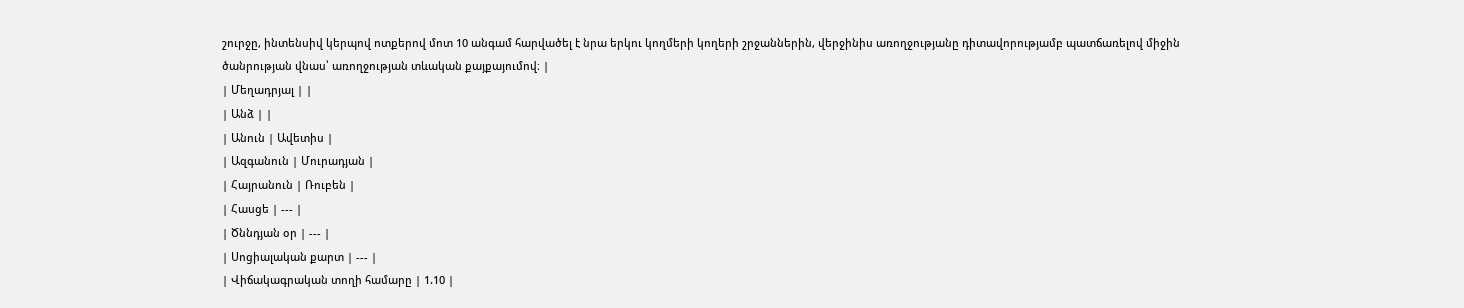շուրջը, ինտենսիվ կերպով ոտքերով մոտ 10 անգամ հարվածել է նրա երկու կողմերի կողերի շրջաններին, վերջինիս առողջությանը դիտավորությամբ պատճառելով միջին ծանրության վնաս՝ առողջության տևական քայքայումով։ |
| Մեղադրյալ | |
| Անձ | |
| Անուն | Ավետիս |
| Ազգանուն | Մուրադյան |
| Հայրանուն | Ռուբեն |
| Հասցե | --- |
| Ծննդյան օր | --- |
| Սոցիալական քարտ | --- |
| Վիճակագրական տողի համարը | 1.10 |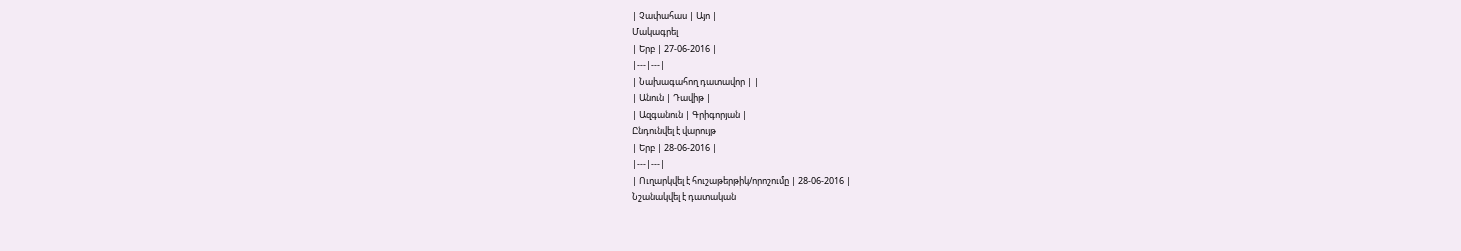| Չափահաս | Այո |
Մակագրել
| Երբ | 27-06-2016 |
|---|---|
| Նախագահող դատավոր | |
| Անուն | Դավիթ |
| Ազգանուն | Գրիգորյան |
Ընդունվել է վարույթ
| Երբ | 28-06-2016 |
|---|---|
| Ուղարկվել է հուշաթերթիկ/որոշումը | 28-06-2016 |
Նշանակվել է դատական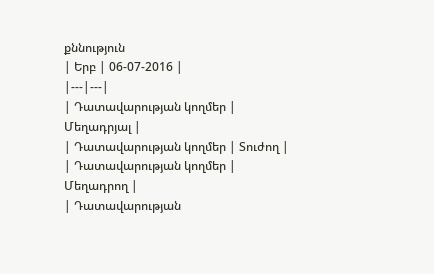քննություն
| Երբ | 06-07-2016 |
|---|---|
| Դատավարության կողմեր | Մեղադրյալ |
| Դատավարության կողմեր | Տուժող |
| Դատավարության կողմեր | Մեղադրող |
| Դատավարության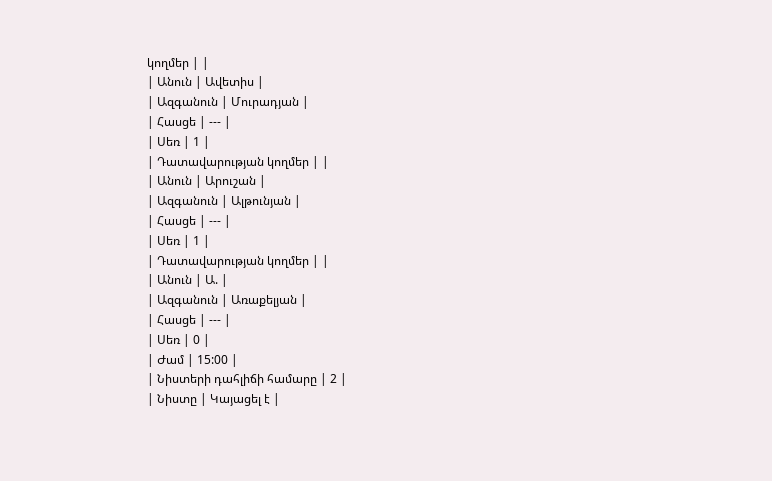կողմեր | |
| Անուն | Ավետիս |
| Ազգանուն | Մուրադյան |
| Հասցե | --- |
| Սեռ | 1 |
| Դատավարության կողմեր | |
| Անուն | Արուշան |
| Ազգանուն | Ալթունյան |
| Հասցե | --- |
| Սեռ | 1 |
| Դատավարության կողմեր | |
| Անուն | Ա. |
| Ազգանուն | Առաքելյան |
| Հասցե | --- |
| Սեռ | 0 |
| Ժամ | 15:00 |
| Նիստերի դահլիճի համարը | 2 |
| Նիստը | Կայացել է |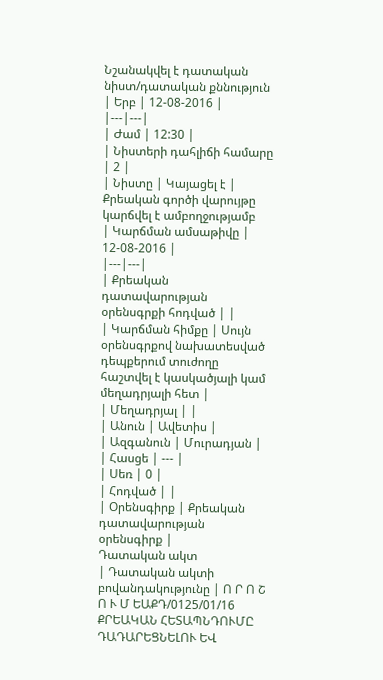Նշանակվել է դատական նիստ/դատական քննություն
| Երբ | 12-08-2016 |
|---|---|
| Ժամ | 12:30 |
| Նիստերի դահլիճի համարը | 2 |
| Նիստը | Կայացել է |
Քրեական գործի վարույթը կարճվել է ամբողջությամբ
| Կարճման ամսաթիվը | 12-08-2016 |
|---|---|
| Քրեական դատավարության օրենսգրքի հոդված | |
| Կարճման հիմքը | Սույն օրենսգրքով նախատեսված դեպքերում տուժողը հաշտվել է կասկածյալի կամ մեղադրյալի հետ |
| Մեղադրյալ | |
| Անուն | Ավետիս |
| Ազգանուն | Մուրադյան |
| Հասցե | --- |
| Սեռ | 0 |
| Հոդված | |
| Օրենսգիրք | Քրեական դատավարության օրենսգիրք |
Դատական ակտ
| Դատական ակտի բովանդակությունը | Ո Ր Ո Շ Ո Ւ Մ ԵԱՔԴ/0125/01/16 ՔՐԵԱԿԱՆ ՀԵՏԱՊՆԴՈՒՄԸ ԴԱԴԱՐԵՑՆԵԼՈՒ ԵՎ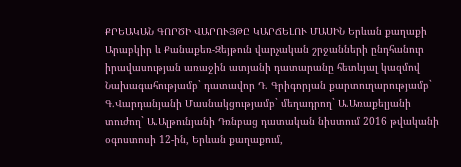ՔՐԵԱԿԱՆ ԳՈՐԾԻ ՎԱՐՈՒՅԹԸ ԿԱՐՃԵԼՈՒ ՄԱՍԻՆ Երևան քաղաքի Արաբկիր և Քանաքեռ-Զեյթուն վարչական շրջանների ընդհանուր իրավասության առաջին ատյանի դատարանը հետևյալ կազմով Նախագահությամբ` դատավոր Դ. Գրիգորյան քարտուղարությամբ` Գ.Վարդանյանի Մասնակցությամբ` մեղադրող` Ա.Առաքելյանի տուժող` Ա.Ալթունյանի Դռնբաց դատական նիստում 2016 թվականի օգոստոսի 12-ին, Երևան քաղաքում,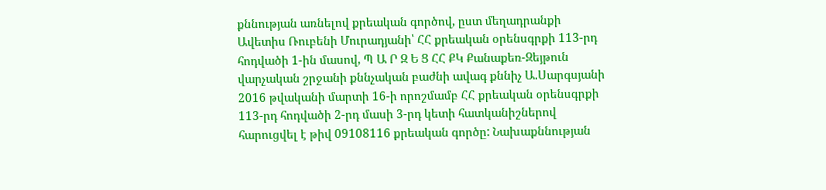քննության առնելով քրեական գործով, ըստ մեղադրանքի Ավետիս Ռուբենի Մուրադյանի՝ ՀՀ քրեական օրենսգրքի 113-րդ հոդվածի 1-ին մասով, Պ Ա Ր Զ Ե Ց ՀՀ ՔԿ Քանաքեռ-Զեյթուն վարչական շրջանի քննչական բաժնի ավագ քննիչ Ա.Սարգսյանի 2016 թվականի մարտի 16-ի որոշմամբ ՀՀ քրեական օրենսգրքի 113-րդ հոդվածի 2-րդ մասի 3-րդ կետի հատկանիշներով հարուցվել է թիվ 09108116 քրեական գործը: Նախաքննության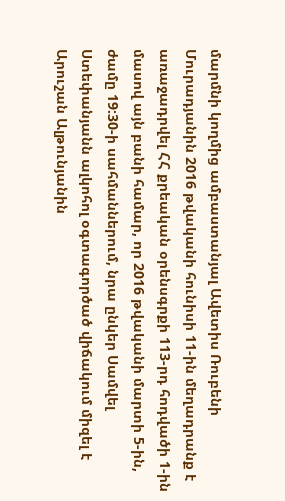մարմնի կողմից ամբաստանյալ Ավետիս Ռուբենի Մուրադյանին 2016 թվականի հունիսի 11-ին մեղադրանք է առաջադրվել ՀՀ քրեական օրենսգրքի 113-րդ հոդվածի 1-ին մասով այն բանի համար, որ 2016 թվականի մարտի 5-ին, ժամը 19:30-ի սահմաններում, նրա ընկեր Սամվել Ստեփանյանն ալկոհոլ օգտագործած վիճակում միզել է Արուշան Ալթունյանին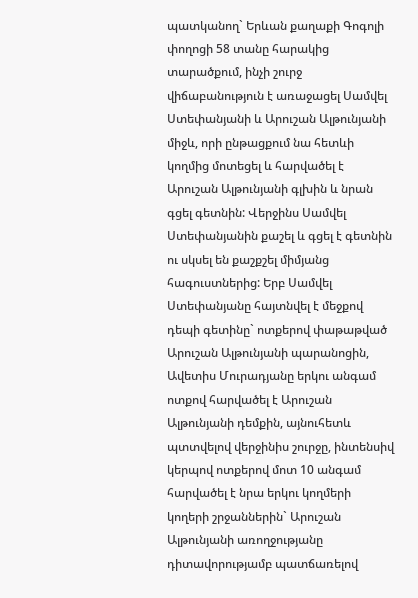պատկանող` Երևան քաղաքի Գոգոլի փողոցի 58 տանը հարակից տարածքում, ինչի շուրջ վիճաբանություն է առաջացել Սամվել Ստեփանյանի և Արուշան Ալթունյանի միջև, որի ընթացքում նա հետևի կողմից մոտեցել և հարվածել է Արուշան Ալթունյանի գլխին և նրան գցել գետնին: Վերջինս Սամվել Ստեփանյանին քաշել և գցել է գետնին ու սկսել են քաշքշել միմյանց հագուստներից: Երբ Սամվել Ստեփանյանը հայտնվել է մեջքով դեպի գետինը` ոտքերով փաթաթված Արուշան Ալթունյանի պարանոցին, Ավետիս Մուրադյանը երկու անգամ ոտքով հարվածել է Արուշան Ալթունյանի դեմքին, այնուհետև պտտվելով վերջինիս շուրջը, ինտենսիվ կերպով ոտքերով մոտ 10 անգամ հարվածել է նրա երկու կողմերի կողերի շրջաններին` Արուշան Ալթունյանի առողջությանը դիտավորությամբ պատճառելով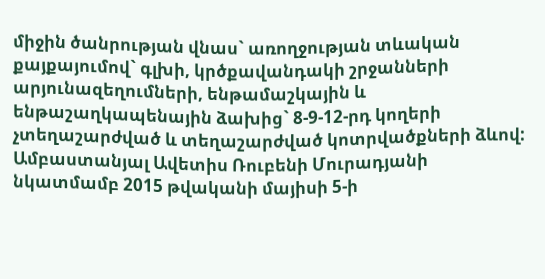միջին ծանրության վնաս` առողջության տևական քայքայումով` գլխի, կրծքավանդակի շրջանների արյունազեղումների, ենթամաշկային և ենթաշաղկապենային ձախից` 8-9-12-րդ կողերի չտեղաշարժված և տեղաշարժված կոտրվածքների ձևով: Ամբաստանյալ Ավետիս Ռուբենի Մուրադյանի նկատմամբ 2015 թվականի մայիսի 5-ի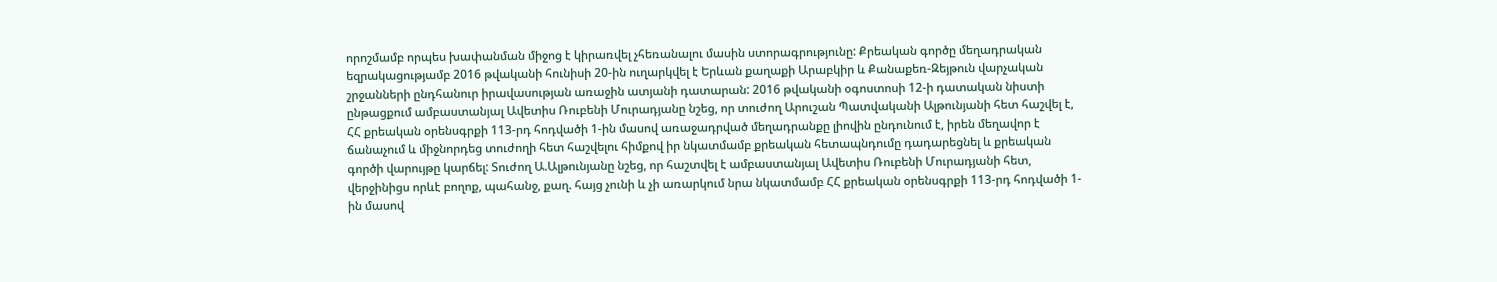որոշմամբ որպես խափանման միջոց է կիրառվել չհեռանալու մասին ստորագրությունը: Քրեական գործը մեղադրական եզրակացությամբ 2016 թվականի հունիսի 20-ին ուղարկվել է Երևան քաղաքի Արաբկիր և Քանաքեռ-Զեյթուն վարչական շրջանների ընդհանուր իրավասության առաջին ատյանի դատարան: 2016 թվականի օգոստոսի 12-ի դատական նիստի ընթացքում ամբաստանյալ Ավետիս Ռուբենի Մուրադյանը նշեց, որ տուժող Արուշան Պատվականի Ալթունյանի հետ հաշվել է, ՀՀ քրեական օրենսգրքի 113-րդ հոդվածի 1-ին մասով առաջադրված մեղադրանքը լիովին ընդունում է, իրեն մեղավոր է ճանաչում և միջնորդեց տուժողի հետ հաշվելու հիմքով իր նկատմամբ քրեական հետապնդումը դադարեցնել և քրեական գործի վարույթը կարճել: Տուժող Ա.Ալթունյանը նշեց, որ հաշտվել է ամբաստանյալ Ավետիս Ռուբենի Մուրադյանի հետ, վերջինիցս որևէ բողոք, պահանջ, քաղ. հայց չունի և չի առարկում նրա նկատմամբ ՀՀ քրեական օրենսգրքի 113-րդ հոդվածի 1-ին մասով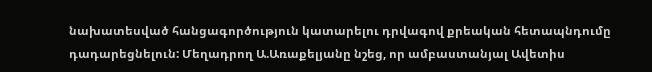նախատեսված հանցագործություն կատարելու դրվագով քրեական հետապնդումը դադարեցնելուն: Մեղադրող Ա.Առաքելյանը նշեց, որ ամբաստանյալ Ավետիս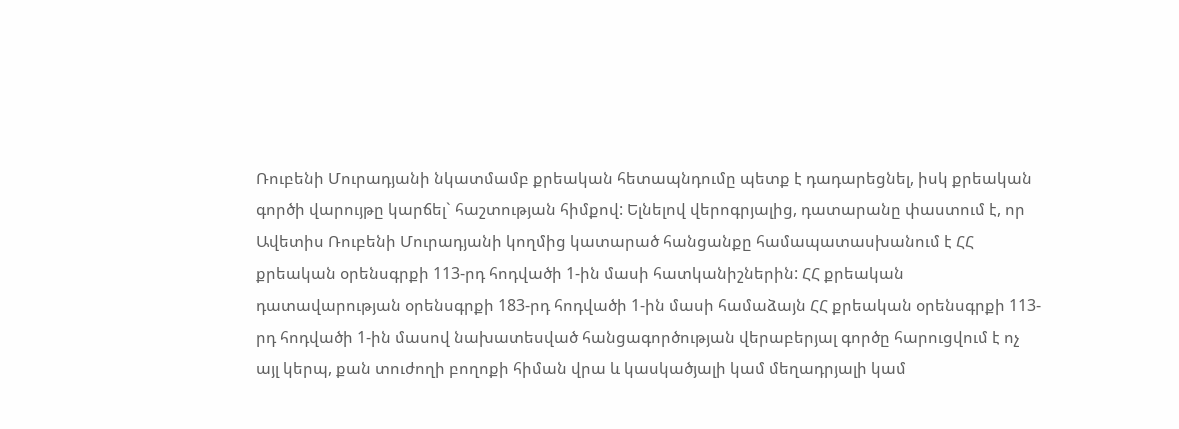Ռուբենի Մուրադյանի նկատմամբ քրեական հետապնդումը պետք է դադարեցնել, իսկ քրեական գործի վարույթը կարճել` հաշտության հիմքով: Ելնելով վերոգրյալից, դատարանը փաստում է, որ Ավետիս Ռուբենի Մուրադյանի կողմից կատարած հանցանքը համապատասխանում է ՀՀ քրեական օրենսգրքի 113-րդ հոդվածի 1-ին մասի հատկանիշներին: ՀՀ քրեական դատավարության օրենսգրքի 183-րդ հոդվածի 1-ին մասի համաձայն ՀՀ քրեական օրենսգրքի 113-րդ հոդվածի 1-ին մասով նախատեսված հանցագործության վերաբերյալ գործը հարուցվում է ոչ այլ կերպ, քան տուժողի բողոքի հիման վրա և կասկածյալի կամ մեղադրյալի կամ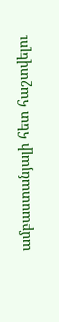ամբաստանյալի հետ հաշտվելու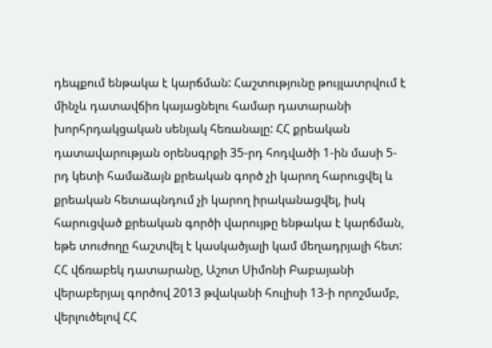դեպքում ենթակա է կարճման: Հաշտությունը թույլատրվում է մինչև դատավճիռ կայացնելու համար դատարանի խորհրդակցական սենյակ հեռանալը: ՀՀ քրեական դատավարության օրենսգրքի 35-րդ հոդվածի 1-ին մասի 5-րդ կետի համաձայն քրեական գործ չի կարող հարուցվել և քրեական հետապնդում չի կարող իրականացվել, իսկ հարուցված քրեական գործի վարույթը ենթակա է կարճման, եթե տուժողը հաշտվել է կասկածյալի կամ մեղադրյալի հետ: ՀՀ վճռաբեկ դատարանը, Աշոտ Սիմոնի Բաբայանի վերաբերյալ գործով 2013 թվականի հուլիսի 13-ի որոշմամբ, վերլուծելով ՀՀ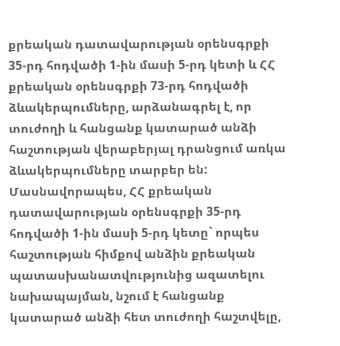քրեական դատավարության օրենսգրքի 35-րդ հոդվածի 1-ին մասի 5-րդ կետի և ՀՀ քրեական օրենսգրքի 73-րդ հոդվածի ձևակերպումները, արձանագրել է, որ տուժողի և հանցանք կատարած անձի հաշտության վերաբերյալ դրանցում առկա ձևակերպումները տարբեր են: Մասնավորապես, ՀՀ քրեական դատավարության օրենսգրքի 35-րդ հոդվածի 1-ին մասի 5-րդ կետը` որպես հաշտության հիմքով անձին քրեական պատասխանատվությունից ազատելու նախապայման, նշում է հանցանք կատարած անձի հետ տուժողի հաշտվելը,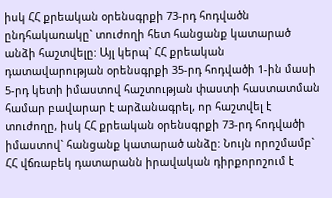իսկ ՀՀ քրեական օրենսգրքի 73-րդ հոդվածն ընդհակառակը` տուժողի հետ հանցանք կատարած անձի հաշտվելը: Այլ կերպ` ՀՀ քրեական դատավարության օրենսգրքի 35-րդ հոդվածի 1-ին մասի 5-րդ կետի իմաստով հաշտության փաստի հաստատման համար բավարար է արձանագրել, որ հաշտվել է տուժողը, իսկ ՀՀ քրեական օրենսգրքի 73-րդ հոդվածի իմաստով` հանցանք կատարած անձը: Նույն որոշմամբ` ՀՀ վճռաբեկ դատարանն իրավական դիրքորոշում է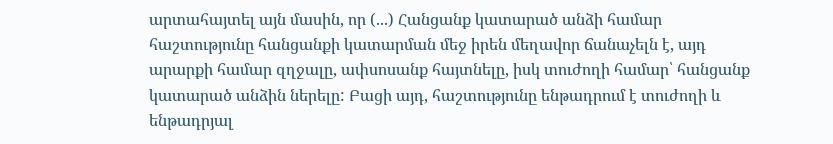արտահայտել այն մասին, որ (...) Հանցանք կատարած անձի համար հաշտությունը հանցանքի կատարման մեջ իրեն մեղավոր ճանաչելն է, այդ արարքի համար զղջալը, ափսոսանք հայտնելը, իսկ տուժողի համար՝ հանցանք կատարած անձին ներելը: Բացի այդ, հաշտությունը ենթադրում է տուժողի և ենթադրյալ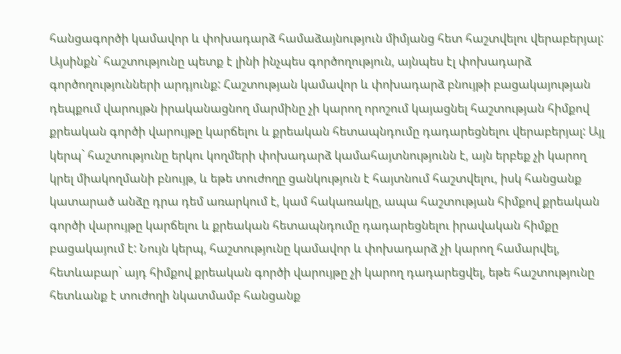հանցագործի կամավոր և փոխադարձ համաձայնություն միմյանց հետ հաշտվելու վերաբերյալ: Այսինքն` հաշտությունը պետք է լինի ինչպես գործողություն, այնպես էլ փոխադարձ գործողությունների արդյունք: Հաշտության կամավոր և փոխադարձ բնույթի բացակայության դեպքում վարույթն իրականացնող մարմինը չի կարող որոշում կայացնել հաշտության հիմքով քրեական գործի վարույթը կարճելու և քրեական հետապնդումը դադարեցնելու վերաբերյալ: Այլ կերպ` հաշտությունը երկու կողմերի փոխադարձ կամահայտնությունն է, այն երբեք չի կարող կրել միակողմանի բնույթ, և եթե տուժողը ցանկություն է հայտնում հաշտվելու, իսկ հանցանք կատարած անձը դրա դեմ առարկում է, կամ հակառակը, ապա հաշտության հիմքով քրեական գործի վարույթը կարճելու և քրեական հետապնդումը դադարեցնելու իրավական հիմքը բացակայում է: Նույն կերպ, հաշտությունը կամավոր և փոխադարձ չի կարող համարվել, հետևաբար` այդ հիմքով քրեական գործի վարույթը չի կարող դադարեցվել, եթե հաշտությունը հետևանք է տուժողի նկատմամբ հանցանք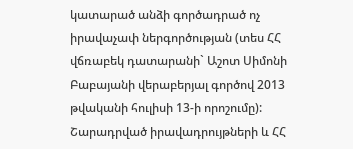կատարած անձի գործադրած ոչ իրավաչափ ներգործության (տես ՀՀ վճռաբեկ դատարանի` Աշոտ Սիմոնի Բաբայանի վերաբերյալ գործով 2013 թվականի հուլիսի 13-ի որոշումը): Շարադրված իրավադրույթների և ՀՀ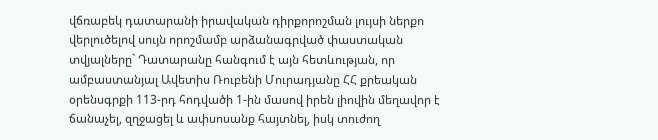վճռաբեկ դատարանի իրավական դիրքորոշման լույսի ներքո վերլուծելով սույն որոշմամբ արձանագրված փաստական տվյալները` Դատարանը հանգում է այն հետևության, որ ամբաստանյալ Ավետիս Ռուբենի Մուրադյանը ՀՀ քրեական օրենսգրքի 113-րդ հոդվածի 1-ին մասով իրեն լիովին մեղավոր է ճանաչել, զղջացել և ափսոսանք հայտնել, իսկ տուժող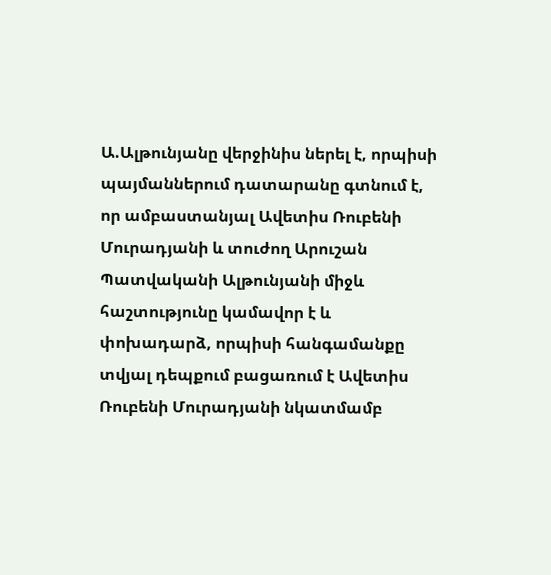Ա.Ալթունյանը վերջինիս ներել է, որպիսի պայմաններում դատարանը գտնում է, որ ամբաստանյալ Ավետիս Ռուբենի Մուրադյանի և տուժող Արուշան Պատվականի Ալթունյանի միջև հաշտությունը կամավոր է և փոխադարձ, որպիսի հանգամանքը տվյալ դեպքում բացառում է Ավետիս Ռուբենի Մուրադյանի նկատմամբ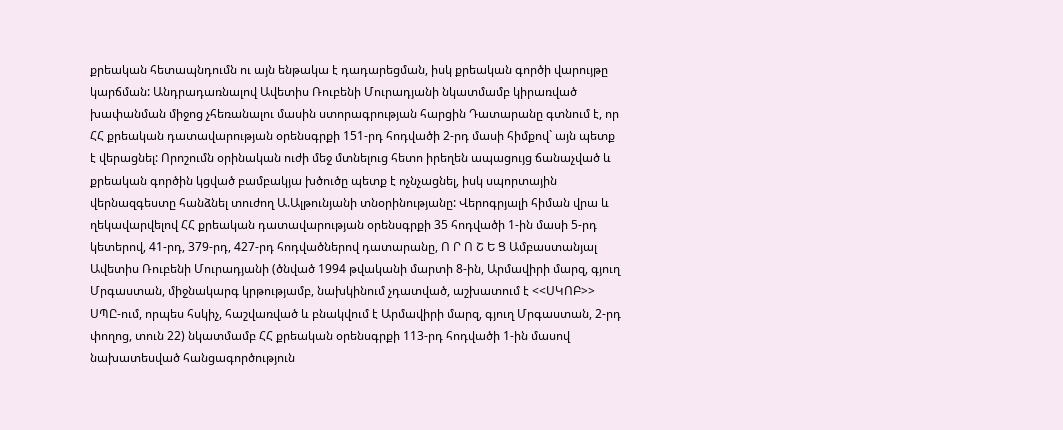քրեական հետապնդումն ու այն ենթակա է դադարեցման, իսկ քրեական գործի վարույթը կարճման: Անդրադառնալով Ավետիս Ռուբենի Մուրադյանի նկատմամբ կիրառված խափանման միջոց չհեռանալու մասին ստորագրության հարցին Դատարանը գտնում է, որ ՀՀ քրեական դատավարության օրենսգրքի 151-րդ հոդվածի 2-րդ մասի հիմքով` այն պետք է վերացնել: Որոշումն օրինական ուժի մեջ մտնելուց հետո իրեղեն ապացույց ճանաչված և քրեական գործին կցված բամբակյա խծուծը պետք է ոչնչացնել, իսկ սպորտային վերնազգեստը հանձնել տուժող Ա.Ալթունյանի տնօրինությանը: Վերոգրյալի հիման վրա և ղեկավարվելով ՀՀ քրեական դատավարության օրենսգրքի 35 հոդվածի 1-ին մասի 5-րդ կետերով, 41-րդ, 379-րդ, 427-րդ հոդվածներով դատարանը, Ո Ր Ո Շ Ե Ց Ամբաստանյալ Ավետիս Ռուբենի Մուրադյանի (ծնված 1994 թվականի մարտի 8-ին, Արմավիրի մարզ, գյուղ Մրգաստան, միջնակարգ կրթությամբ, նախկինում չդատված, աշխատում է <<ՍԿՈԲ>> ՍՊԸ-ում, որպես հսկիչ, հաշվառված և բնակվում է Արմավիրի մարզ, գյուղ Մրգաստան, 2-րդ փողոց, տուն 22) նկատմամբ ՀՀ քրեական օրենսգրքի 113-րդ հոդվածի 1-ին մասով նախատեսված հանցագործություն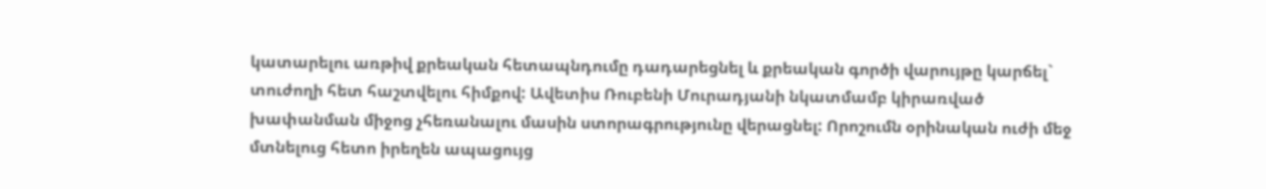կատարելու առթիվ քրեական հետապնդումը դադարեցնել և քրեական գործի վարույթը կարճել` տուժողի հետ հաշտվելու հիմքով: Ավետիս Ռուբենի Մուրադյանի նկատմամբ կիրառված խափանման միջոց չհեռանալու մասին ստորագրությունը վերացնել: Որոշումն օրինական ուժի մեջ մտնելուց հետո իրեղեն ապացույց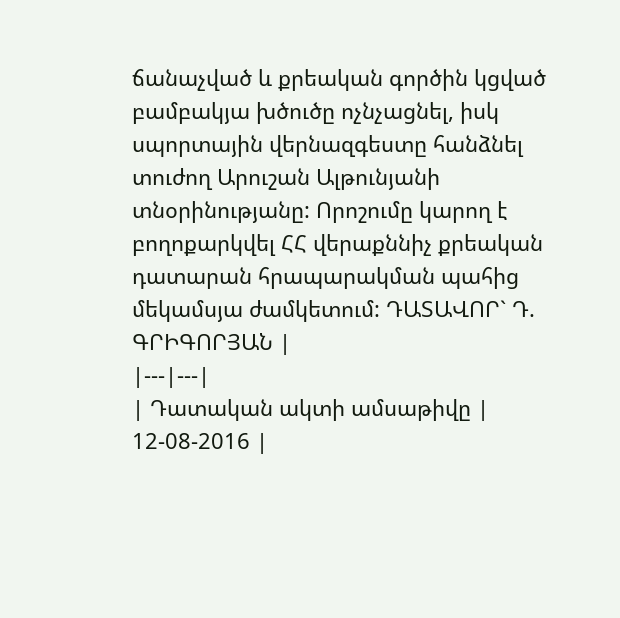ճանաչված և քրեական գործին կցված բամբակյա խծուծը ոչնչացնել, իսկ սպորտային վերնազգեստը հանձնել տուժող Արուշան Ալթունյանի տնօրինությանը: Որոշումը կարող է բողոքարկվել ՀՀ վերաքննիչ քրեական դատարան հրապարակման պահից մեկամսյա ժամկետում: ԴԱՏԱՎՈՐ` Դ. ԳՐԻԳՈՐՅԱՆ |
|---|---|
| Դատական ակտի ամսաթիվը | 12-08-2016 |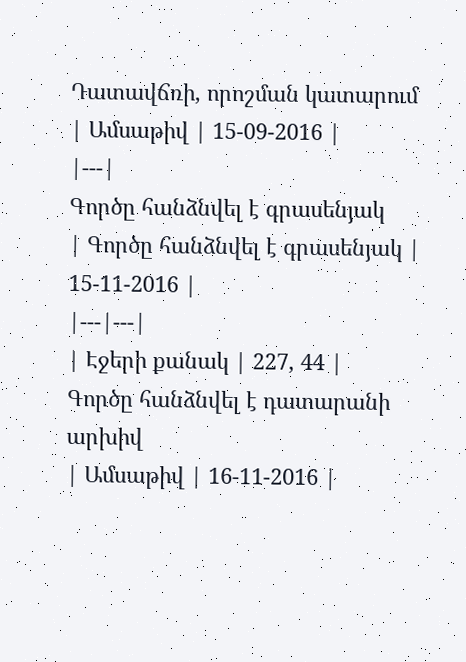Դատավճռի, որոշման կատարում
| Ամսաթիվ | 15-09-2016 |
|---|
Գործը հանձնվել է գրասենյակ
| Գործը հանձնվել է գրասենյակ | 15-11-2016 |
|---|---|
| Էջերի քանակ | 227, 44 |
Գործը հանձնվել է դատարանի արխիվ
| Ամսաթիվ | 16-11-2016 |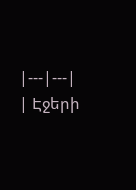|---|---|
| Էջերի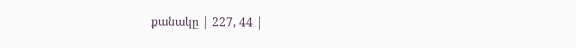քանակը | 227, 44 |